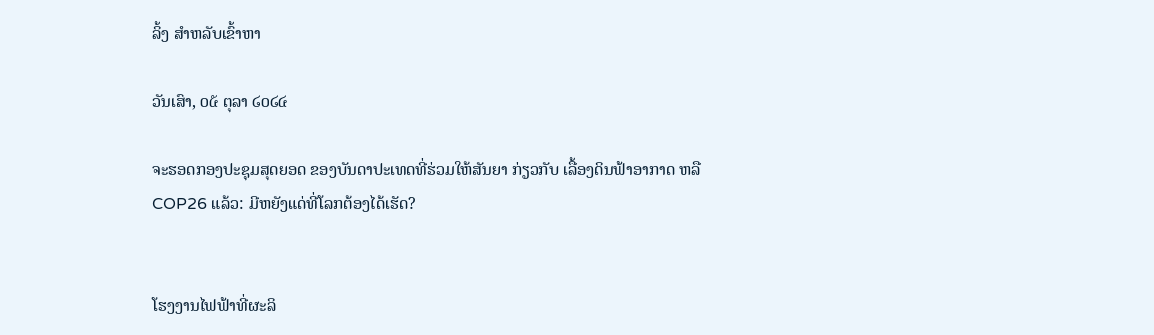ລິ້ງ ສຳຫລັບເຂົ້າຫາ

ວັນເສົາ, ໐໕ ຕຸລາ ໒໐໒໔

ຈະຮອດກອງປະຊຸມສຸດຍອດ ຂອງບັນດາປະເທດທີ່ຮ່ວມໃຫ້ສັນຍາ ກ່ຽວກັບ ເລື້ອງດິນຟ້າອາກາດ ຫລື COP26 ແລ້ວ: ມີຫຍັງແດ່ທີ່ໂລກຕ້ອງໄດ້ເຮັດ?


ໂຮງງານໄຟຟ້າທີ່ຜະລິ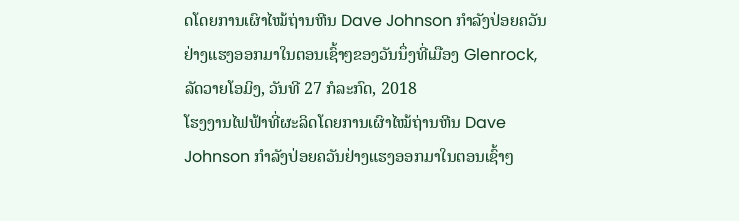ດໂດຍການເຜົາໄໝ້ຖ່ານຫີນ Dave Johnson ກຳລັງປ່ອຍຄວັນຢ່າງແຮງອອກມາໃນຕອນເຊົ້າໆຂອງວັນນຶ່ງທີ່ເມືອງ Glenrock, ລັດວາຍໂອມິງ, ວັນທີ 27 ກໍລະກົດ, 2018
ໂຮງງານໄຟຟ້າທີ່ຜະລິດໂດຍການເຜົາໄໝ້ຖ່ານຫີນ Dave Johnson ກຳລັງປ່ອຍຄວັນຢ່າງແຮງອອກມາໃນຕອນເຊົ້າໆ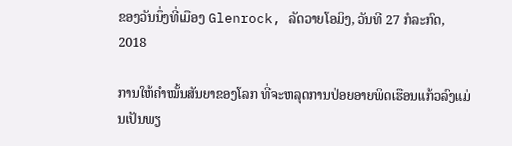ຂອງວັນນຶ່ງທີ່ເມືອງ Glenrock, ລັດວາຍໂອມິງ, ວັນທີ 27 ກໍລະກົດ, 2018

ການໃຫ້ຄຳໝັ້ນສັນຍາຂອງໂລກ ທີ່ຈະຫລຸດການປ່ອຍອາຍພິດເຮືອນແກ້ວລົງແມ່ນເປັນພຽ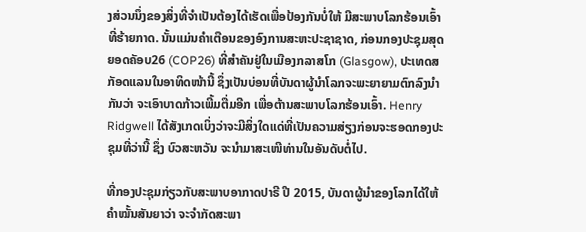ງສ່ວນນຶ່ງຂອງສິ່ງທີ່ຈໍາເປັນຕ້ອງໄດ້ເຮັດເພື່ອປ້ອງກັນບໍ່ໃຫ້ ມີສະພາບໂລກຮ້ອນເອົ້າທີ່ຮ້າຍກາດ. ນັ້ນແມ່ນຄຳເຕືອນຂອງອົງການສະຫະປະຊາຊາດ, ກ່ອນກອງປະຊຸມສຸດຍອດຄັອບ26 (COP26) ທີ່ສຳຄັນຢູ່ໃນເມືອງກລາສໂກ (Glasgow), ປະເທດສກັອດແລນໃນອາທິດໜ້ານີ້ ຊຶ່ງເປັນບ່ອນທີ່ບັນດາຜູ້ນຳໂລກຈະພະຍາຍາມຕົກລົງນຳກັນວ່າ ຈະເອົາບາດກ້າວເພີ້ມຕື່ມອີກ ເພື່ອຕ້ານສະພາບໂລກຮ້ອນເອົ້າ. Henry Ridgwell ໄດ້ສັງເກດເບິ່ງວ່າຈະມີສິ່ງໃດແດ່ທີ່ເປັນຄວາມສ່ຽງກ່ອນຈະຮອດກອງປະຊຸມທີ່ວ່ານີ້ ຊຶ່ງ ບົວສະຫວັນ ຈະນຳມາສະເໜີທ່ານໃນອັນດັບຕໍ່ໄປ.

ທີ່ກອງປະຊຸມກ່ຽວກັບສະພາບອາກາດປາຣີ ປີ 2015, ບັນດາຜູ້ນຳຂອງໂລກໄດ້ໃຫ້ຄຳໝັ້ນສັນຍາວ່າ ຈະຈຳກັດສະພາ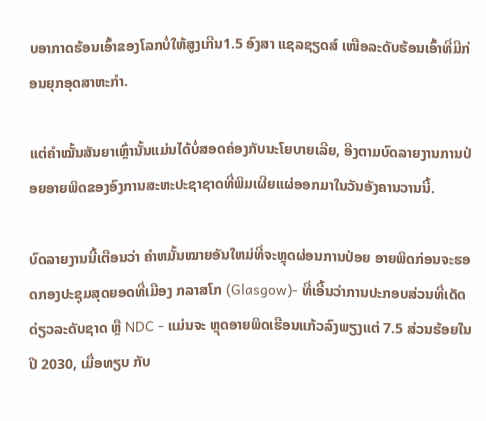ບອາກາດຮ້ອນເອົ້າຂອງໂລກບໍ່ໃຫ້ສູງເກີນ1.5 ອົງສາ ແຊລຊຽດສ໌ ເໜືອລະດັບຮ້ອນເອົ້າທີ່ມີກ່ອນຍຸກອຸດສາຫະກຳ.

ແຕ່ຄຳໝັ້ນສັນຍາເຫຼົ່ານັ້ນແມ່ນໄດ້ບໍ່ສອດຄ່ອງກັບນະໂຍບາຍເລີຍ, ອີງຕາມບົດລາຍງານການປ່ອຍອາຍພິດຂອງອົງການສະຫະປະຊາຊາດທີ່ພິມເຜີຍແຜ່ອອກມາໃນວັນອັງຄານວານນີ້.

ບົດລາຍງານນີ້ເຕືອນວ່າ ຄໍາຫມັ້ນໝາຍອັນໃຫມ່ທີ່ຈະຫຼຸດຜ່ອນການປ່ອຍ ອາຍພິດກ່ອນຈະຮອດກອງປະຊຸມສຸດຍອດທີ່ເມືອງ ກລາສໂກ (Glasgow)- ທີ່ເອີ້ນວ່າການປະກອບສ່ວນທີ່ເດັດດ່ຽວລະດັບຊາດ ຫຼື NDC - ແມ່ນຈະ ຫຼຸດອາຍພິດເຮືອນແກ້ວລົງພຽງແຕ່ 7.5 ສ່ວນຮ້ອຍໃນປີ 2030, ເມື່ອທຽບ ກັບ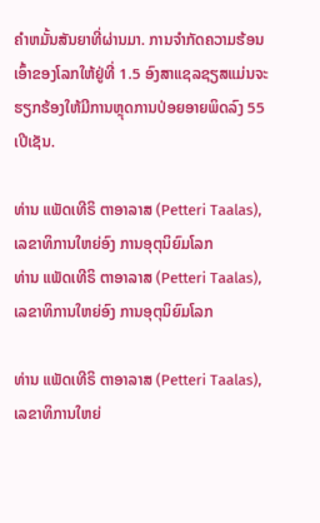ຄໍາຫມັ້ນສັນຍາທີ່ຜ່ານມາ. ການຈຳກັດຄວາມຮ້ອນເອົ້າຂອງໂລກໃຫ້ຢູ່ທີ່ 1.5 ອົງສາແຊລຊຽສແມ່ນຈະຮຽກຮ້ອງໃຫ້ມີການຫຼຸດການປ່ອຍອາຍພິດລົງ 55 ເປີເຊັນ.

ທ່ານ ແພັດເທີຣິ ຕາອາລາສ (Petteri Taalas), ເລຂາທິການໃຫຍ່ອົງ ການອຸຕຸນິຍົມໂລກ
ທ່ານ ແພັດເທີຣິ ຕາອາລາສ (Petteri Taalas), ເລຂາທິການໃຫຍ່ອົງ ການອຸຕຸນິຍົມໂລກ

ທ່ານ ແພັດເທີຣິ ຕາອາລາສ (Petteri Taalas), ເລຂາທິການໃຫຍ່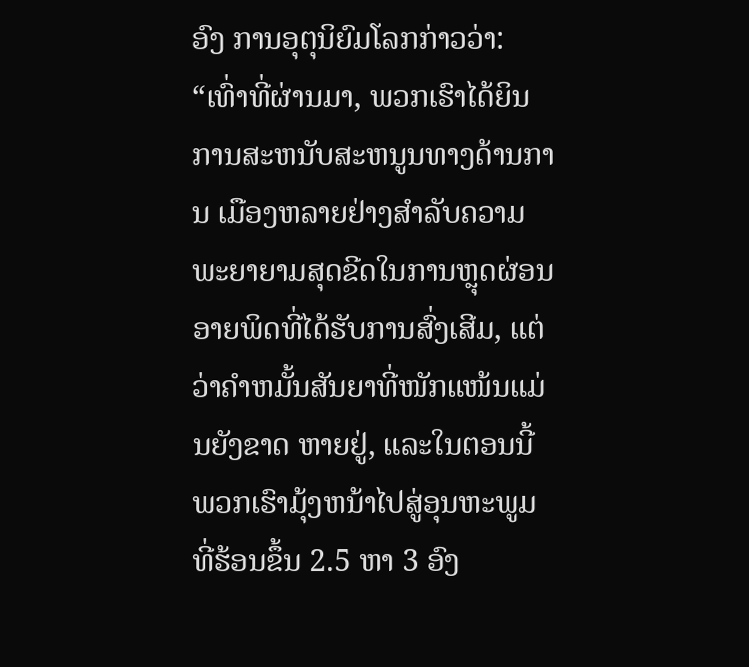ອົງ ການອຸຕຸນິຍົມໂລກກ່າວວ່າ:
“ເທົ່າທີ່ຜ່ານມາ, ພວກເຮົາໄດ້ຍິນການສະຫນັບສະຫນູນທາງດ້ານການ ເມືອງຫລາຍຢ່າງສໍາລັບຄວາມພະຍາຍາມສຸດຂີດໃນການຫຼຸດຜ່ອນອາຍພິດທີ່ໄດ້ຮັບການສົ່ງເສີມ, ແຕ່ວ່າຄໍາຫມັ້ນສັນຍາທີ່ໜັກແໜ້ນແມ່ນຍັງຂາດ ຫາຍຢູ່, ແລະໃນຕອນນີ້ ພວກເຮົາມຸ້ງຫນ້າໄປສູ່ອຸນຫະພູມທີ່ຮ້ອນຂຶ້ນ 2.5 ຫາ 3 ອົງ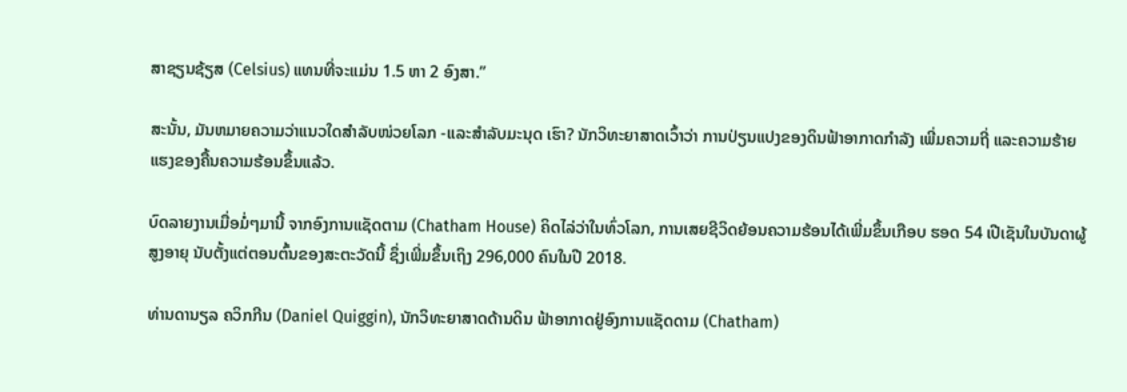ສາຊຽນຊ້ຽສ (Celsius) ແທນທີ່ຈະແມ່ນ 1.5 ຫາ 2 ອົງສາ.”

ສະນັ້ນ, ມັນຫມາຍຄວາມວ່າແນວໃດສໍາລັບໜ່ວຍໂລກ -ແລະສໍາລັບມະນຸດ ເຮົາ? ນັກວິທະຍາສາດເວົ້າວ່າ ການປ່ຽນແປງຂອງດິນຟ້າອາກາດກໍາລັງ ເພີ່ມຄວາມຖີ່ ແລະຄວາມຮ້າຍແຮງຂອງຄື້ນຄວາມຮ້ອນຂຶ້ນແລ້ວ.

ບົດລາຍງານເມື່ອມໍ່ໆມານີ້ ຈາກອົງການແຊັດຕາມ (Chatham House) ຄິດໄລ່ວ່າໃນທົ່ວໂລກ, ການເສຍຊີວິດຍ້ອນຄວາມຮ້ອນໄດ້ເພີ່ມຂຶ້ນເກືອບ ຮອດ 54 ເປີເຊັນໃນບັນດາຜູ້ສູງອາຍຸ ນັບຕັ້ງແຕ່ຕອນຕົ້ນຂອງສະຕະວັດນີ້ ຊຶ່ງເພີ່ມຂຶ້ນເຖິງ 296,000 ຄົນໃນປີ 2018.

ທ່ານດານຽລ ຄວິກກີນ (Daniel Quiggin), ນັກວິທະຍາສາດດ້ານດິນ ຟ້າອາກາດຢູ່ອົງການແຊັດດາມ (Chatham)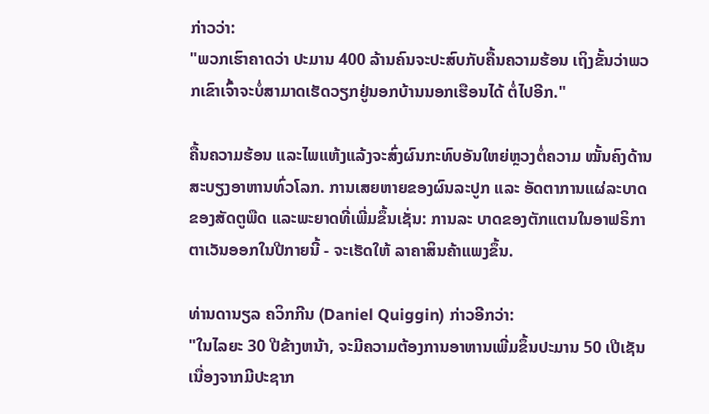ກ່າວວ່າ:
"ພວກເຮົາຄາດວ່າ ປະມານ 400 ລ້ານຄົນຈະປະສົບກັບຄື້ນຄວາມຮ້ອນ ເຖິງຂັ້ນວ່າພວກເຂົາເຈົ້າຈະບໍ່ສາມາດເຮັດວຽກຢູ່ນອກບ້ານນອກເຮືອນໄດ້ ຕໍ່ໄປອີກ."

ຄື້ນຄວາມຮ້ອນ ແລະໄພແຫ້ງແລ້ງຈະສົ່ງຜົນກະທົບອັນໃຫຍ່ຫຼວງຕໍ່ຄວາມ ໝັ້ນຄົງດ້ານສະບຽງອາຫານທົ່ວໂລກ. ການເສຍຫາຍຂອງຜົນລະປູກ ແລະ ອັດຕາການແຜ່ລະບາດຂອງສັດຕູພືດ ແລະພະຍາດທີ່ເພີ່ມຂຶ້ນເຊັ່ນ: ການລະ ບາດຂອງຕັກແຕນໃນອາຟຣິກາຕາເວັນອອກໃນປີກາຍນີ້ - ຈະເຮັດໃຫ້ ລາຄາສິນຄ້າແພງຂຶ້ນ.

ທ່ານດານຽລ ຄວິກກີນ (Daniel Quiggin) ກ່າວອີກວ່າ:
"ໃນໄລຍະ 30 ປີຂ້າງຫນ້າ, ຈະມີຄວາມຕ້ອງການອາຫານເພີ່ມຂຶ້ນປະມານ 50 ເປີເຊັນ ເນື່ອງຈາກມີປະຊາກ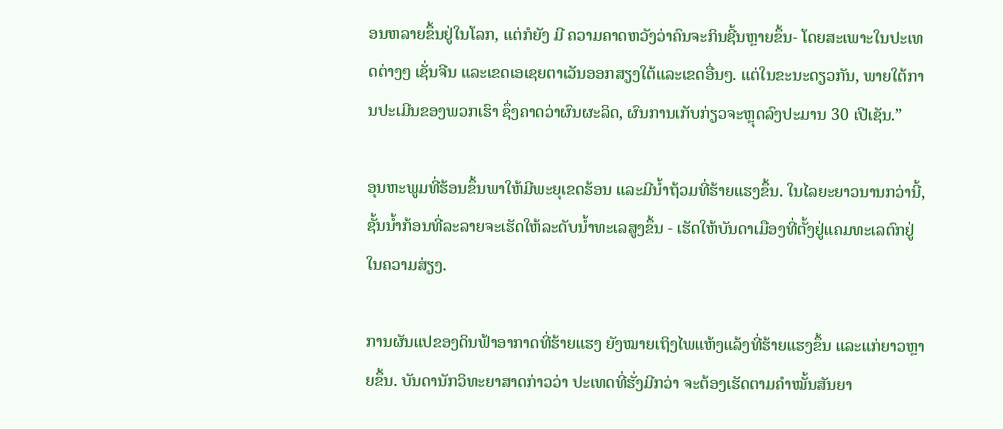ອນຫລາຍຂຶ້ນຢູ່ໃນໂລກ, ແຕ່ກໍຍັງ ມີ ຄວາມຄາດຫວັງວ່າຄົນຈະກິນຊີ້ນຫຼາຍຂຶ້ນ- ໂດຍສະເພາະໃນປະເທດຕ່າງໆ ເຊັ່ນຈີນ ແລະເຂດເອເຊຍຕາເວັນອອກສຽງໃຕ້ແລະເຂດອື່ນໆ. ແຕ່ໃນຂະນະດຽວກັນ, ພາຍໃຕ້ການປະເມີນຂອງພວກເຮົາ ຊຶ່ງຄາດວ່າຜົນຜະລິດ, ຜົນການເກັບກ່ຽວຈະຫຼຸດລົງປະມານ 30 ເປີເຊັນ.”

ອຸນຫະພູມທີ່ຮ້ອນຂຶ້ນພາໃຫ້ມີພະຍຸເຂດຮ້ອນ ແລະມີນ້ຳຖ້ວມທີ່ຮ້າຍແຮງຂຶ້ນ. ໃນໄລຍະຍາວນານກວ່ານີ້, ຊັ້ນນ້ຳກ້ອນທີ່ລະລາຍຈະເຮັດໃຫ້ລະດັບນ້ຳທະເລສູງຂຶ້ນ - ເຮັດໃຫ້ບັນດາເມືອງທີ່ຕັ້ງຢູ່ແຄມທະເລຕົກຢູ່ໃນຄວາມສ່ຽງ.

ການຜັນແປຂອງດິນຟ້າອາກາດທີ່ຮ້າຍແຮງ ຍັງໝາຍເຖິງໄພແຫ້ງແລ້ງທີ່ຮ້າຍແຮງຂຶ້ນ ແລະແກ່ຍາວຫຼາຍຂຶ້ນ. ບັນດານັກວິທະຍາສາດກ່າວວ່າ ປະເທດທີ່ຮັ່ງມີກວ່າ ຈະຕ້ອງເຮັດຕາມຄຳໝັ້ນສັນຍາ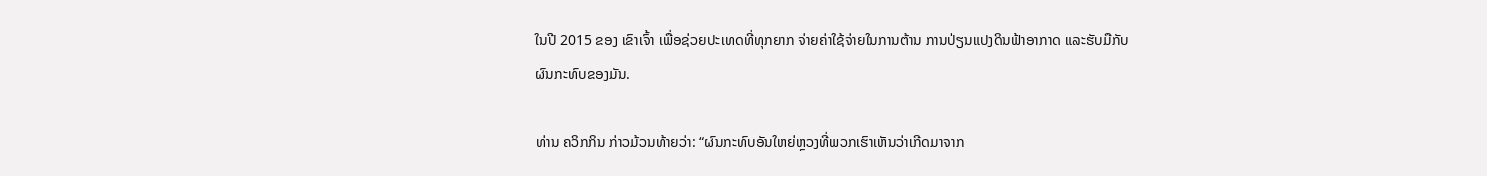ໃນປີ 2015 ຂອງ ເຂົາເຈົ້າ ເພື່ອຊ່ວຍປະເທດທີ່ທຸກຍາກ ຈ່າຍຄ່າໃຊ້ຈ່າຍໃນການຕ້ານ ການປ່ຽນແປງດິນຟ້າອາກາດ ແລະຮັບມືກັບຜົນກະທົບຂອງມັນ.

ທ່ານ ຄວິກກິນ ກ່າວມ້ວນທ້າຍວ່າ: “ຜົນກະທົບອັນໃຫຍ່ຫຼວງທີ່ພວກເຮົາເຫັນວ່າເກີດມາຈາກ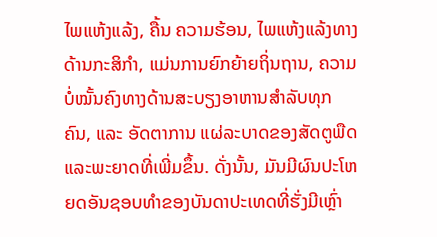ໄພແຫ້ງແລ້ງ, ຄື້ນ ຄວາມຮ້ອນ, ໄພແຫ້ງແລ້ງທາງດ້ານກະສິກຳ, ແມ່ນການຍົກຍ້າຍຖິ່ນຖານ, ຄວາມບໍ່ໝັ້ນຄົງທາງດ້ານສະບຽງອາຫານສຳລັບທຸກຄົນ, ແລະ ອັດຕາການ ແຜ່ລະບາດຂອງສັດຕູພືດ ແລະພະຍາດທີ່ເພີ່ມຂຶ້ນ. ດັ່ງນັ້ນ, ມັນມີຜົນປະໂຫຍດອັນຊອບທຳຂອງບັນດາປະເທດທີ່ຮັ່ງມີເຫຼົ່າ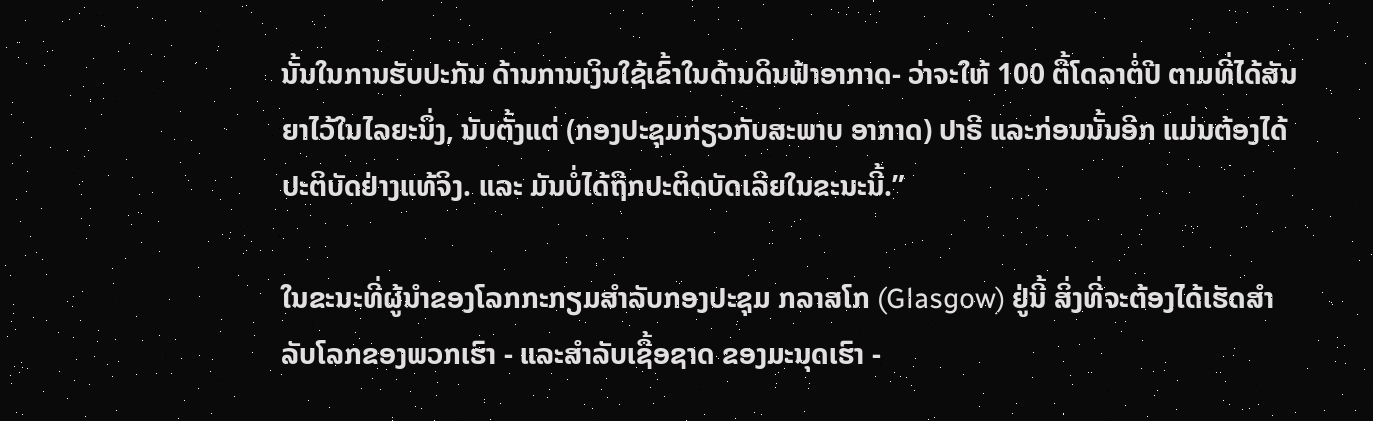ນັ້ນໃນການຮັບປະກັນ ດ້ານການເງິນໃຊ້ເຂົ້າໃນດ້ານດິນຟ້າອາກາດ- ວ່າຈະໃຫ້ 100 ຕື້ໂດລາຕໍ່ປີ ຕາມທີ່ໄດ້ສັນຍາໄວ້ໃນໄລຍະນຶ່ງ, ນັບຕັ້ງແຕ່ (ກອງປະຊຸມກ່ຽວກັບສະພາບ ອາກາດ) ປາຣີ ແລະກ່ອນນັ້ນອີກ ແມ່ນຕ້ອງໄດ້ປະຕິບັດຢ່າງແທ້ຈິງ. ແລະ ມັນບໍ່ໄດ້ຖືກປະຕິດບັດເລີຍໃນຂະນະນີ້.”

ໃນຂະນະທີ່ຜູ້ນໍາຂອງໂລກກະກຽມສໍາລັບກອງປະຊຸມ ກລາສໂກ (Glasgow) ຢູ່ນີ້ ສິ່ງທີ່ຈະຕ້ອງໄດ້ເຮັດສໍາລັບໂລກຂອງພວກເຮົາ - ແລະສໍາລັບເຊື້ອຊາດ ຂອງມະນຸດເຮົາ -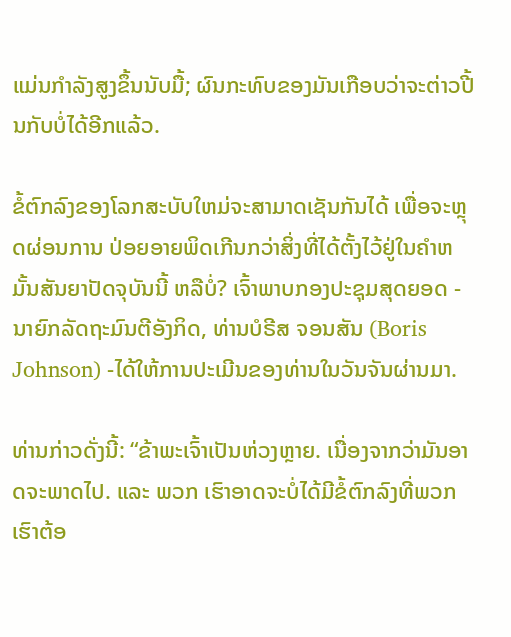ແມ່ນກຳລັງສູງຂຶ້ນນັບມື້; ຜົນກະທົບຂອງມັນເກືອບວ່າຈະຕ່າວປີ້ນກັບບໍ່ໄດ້ອີກແລ້ວ.

ຂໍ້ຕົກລົງຂອງໂລກສະບັບໃຫມ່ຈະສາມາດເຊັນກັນໄດ້ ເພື່ອຈະຫຼຸດຜ່ອນການ ປ່ອຍອາຍພິດເກີນກວ່າສິ່ງທີ່ໄດ້ຕັ້ງໄວ້ຢູ່ໃນຄໍາຫມັ້ນສັນຍາປັດຈຸບັນນີ້ ຫລືບໍ່? ເຈົ້າພາບກອງປະຊຸມສຸດຍອດ - ນາຍົກລັດຖະມົນຕີອັງກິດ, ທ່ານບໍຣີສ ຈອນສັນ (Boris Johnson) -ໄດ້ໃຫ້ການປະເມີນຂອງທ່ານໃນວັນຈັນຜ່ານມາ.

ທ່ານກ່າວດັ່ງນີ້: “ຂ້າພະເຈົ້າເປັນຫ່ວງຫຼາຍ. ເນື່ອງຈາກວ່າມັນອາດຈະພາດໄປ. ແລະ ພວກ ເຮົາອາດຈະບໍ່ໄດ້ມີຂໍ້ຕົກລົງທີ່ພວກເຮົາຕ້ອ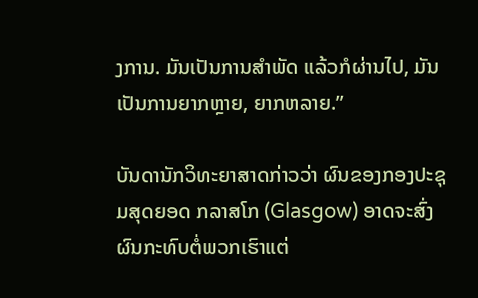ງການ. ມັນເປັນການສໍາພັດ ແລ້ວກໍຜ່ານໄປ, ມັນເປັນການຍາກຫຼາຍ, ຍາກຫລາຍ.”

ບັນດານັກວິທະຍາສາດກ່າວວ່າ ຜົນຂອງກອງປະຊຸມສຸດຍອດ ກລາສໂກ (Glasgow) ອາດຈະສົ່ງຜົນກະທົບຕໍ່ພວກເຮົາແຕ່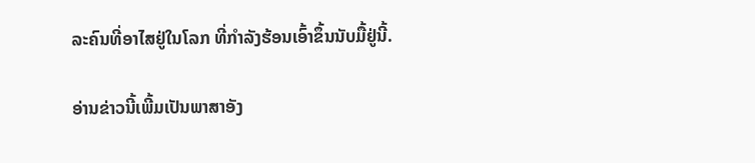ລະຄົນທີ່ອາໄສຢູ່ໃນໂລກ ທີ່ກຳລັງຮ້ອນເອົ້າຂຶ້ນນັບມື້ຢູ່ນີ້.

ອ່ານຂ່າວນີ້ເພີ້ມເປັນພາສາອັງ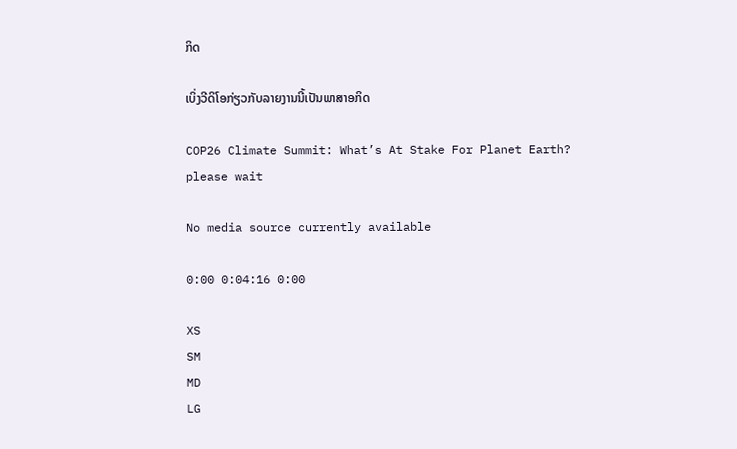ກິດ

ເບິ່ງວີດິໂອກ່ຽວກັບລາຍງານນີ້ເປັນພາສາອກິດ

COP26 Climate Summit: What’s At Stake For Planet Earth?
please wait

No media source currently available

0:00 0:04:16 0:00

XS
SM
MD
LG